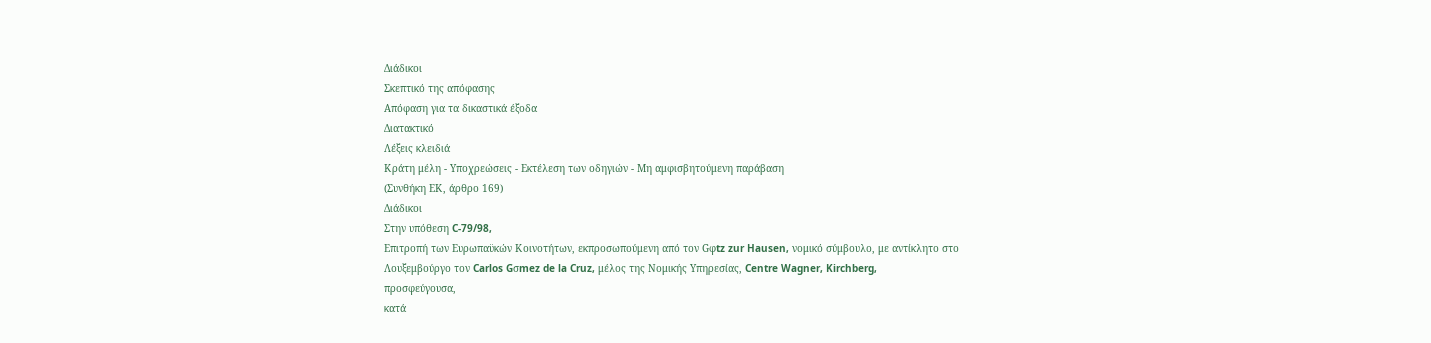Διάδικοι
Σκεπτικό της απόφασης
Απόφαση για τα δικαστικά έξοδα
Διατακτικό
Λέξεις κλειδιά
Κράτη μέλη - Υποχρεώσεις - Εκτέλεση των οδηγιών - Μη αμφισβητούμενη παράβαση
(Συνθήκη ΕΚ, άρθρο 169)
Διάδικοι
Στην υπόθεση C-79/98,
Επιτροπή των Ευρωπαϋκών Κοινοτήτων, εκπροσωπούμενη από τον Gφtz zur Hausen, νομικό σύμβουλο, με αντίκλητο στο Λουξεμβούργο τον Carlos Gσmez de la Cruz, μέλος της Νομικής Υπηρεσίας, Centre Wagner, Kirchberg,
προσφεύγουσα,
κατά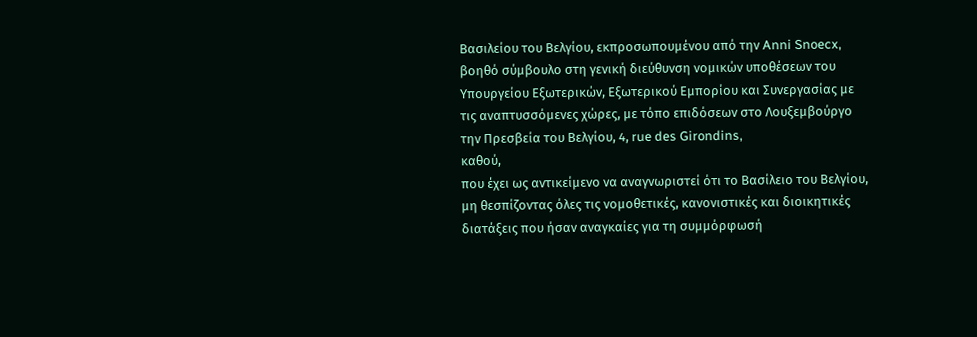Βασιλείου του Βελγίου, εκπροσωπουμένου από την Anni Snoecx, βοηθό σύμβουλο στη γενική διεύθυνση νομικών υποθέσεων του Υπουργείου Εξωτερικών, Εξωτερικού Εμπορίου και Συνεργασίας με τις αναπτυσσόμενες χώρες, με τόπο επιδόσεων στο Λουξεμβούργο την Πρεσβεία του Βελγίου, 4, rue des Girondins,
καθού,
που έχει ως αντικείμενο να αναγνωριστεί ότι το Βασίλειο του Βελγίου, μη θεσπίζοντας όλες τις νομοθετικές, κανονιστικές και διοικητικές διατάξεις που ήσαν αναγκαίες για τη συμμόρφωσή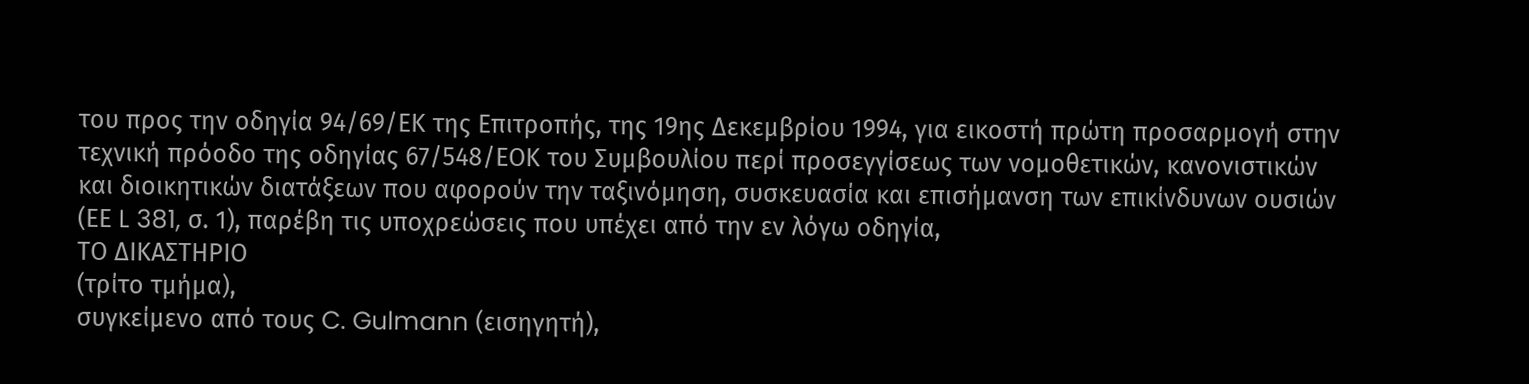του προς την οδηγία 94/69/ΕΚ της Επιτροπής, της 19ης Δεκεμβρίου 1994, για εικοστή πρώτη προσαρμογή στην τεχνική πρόοδο της οδηγίας 67/548/ΕΟΚ του Συμβουλίου περί προσεγγίσεως των νομοθετικών, κανονιστικών και διοικητικών διατάξεων που αφορούν την ταξινόμηση, συσκευασία και επισήμανση των επικίνδυνων ουσιών (ΕΕ L 381, σ. 1), παρέβη τις υποχρεώσεις που υπέχει από την εν λόγω οδηγία,
ΤΟ ΔΙΚΑΣΤΗΡΙΟ
(τρίτο τμήμα),
συγκείμενο από τους C. Gulmann (εισηγητή),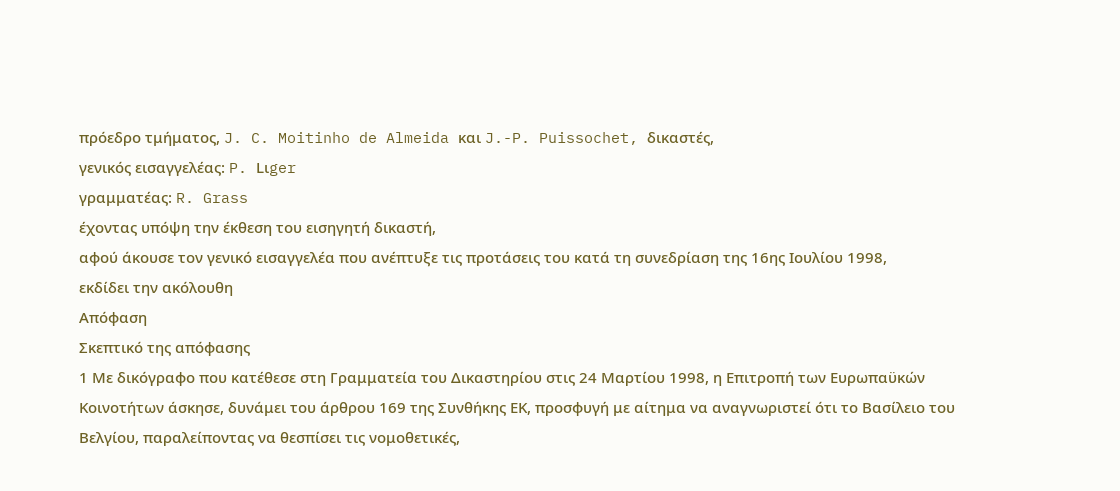πρόεδρο τμήματος, J. C. Moitinho de Almeida και J.-P. Puissochet, δικαστές,
γενικός εισαγγελέας: P. Lιger
γραμματέας: R. Grass
έχοντας υπόψη την έκθεση τoυ εισηγητή δικαστή,
αφού άκουσε τον γενικό εισαγγελέα που ανέπτυξε τις προτάσεις του κατά τη συνεδρίαση της 16ης Ιουλίου 1998,
εκδίδει την ακόλουθη
Απόφαση
Σκεπτικό της απόφασης
1 Με δικόγραφο που κατέθεσε στη Γραμματεία του Δικαστηρίου στις 24 Μαρτίου 1998, η Επιτροπή των Ευρωπαϋκών Κοινοτήτων άσκησε, δυνάμει του άρθρου 169 της Συνθήκης ΕΚ, προσφυγή με αίτημα να αναγνωριστεί ότι το Βασίλειο του Βελγίου, παραλείποντας να θεσπίσει τις νομοθετικές,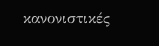κανονιστικές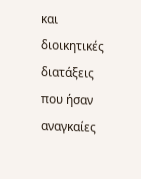και διοικητικές διατάξεις που ήσαν αναγκαίες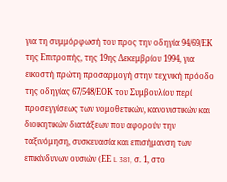για τη συμμόρφωσή του προς την οδηγία 94/69/ΕΚ της Επιτροπής, της 19ης Δεκεμβρίου 1994, για εικοστή πρώτη προσαρμογή στην τεχνική πρόοδο της οδηγίας 67/548/ΕΟΚ του Συμβουλίου περί προσεγγίσεως των νομοθετικών, κανονιστικών και διοικητικών διατάξεων που αφορούν την ταξινόμηση, συσκευασία και επισήμανση των επικίνδυνων ουσιών (ΕΕ L 381, σ. 1, στο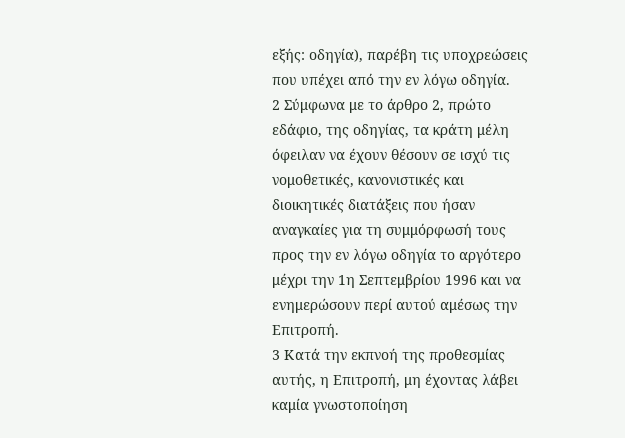εξής: οδηγία), παρέβη τις υποχρεώσεις που υπέχει από την εν λόγω οδηγία.
2 Σύμφωνα με το άρθρο 2, πρώτο εδάφιο, της οδηγίας, τα κράτη μέλη όφειλαν να έχουν θέσουν σε ισχύ τις νομοθετικές, κανονιστικές και διοικητικές διατάξεις που ήσαν αναγκαίες για τη συμμόρφωσή τους προς την εν λόγω οδηγία το αργότερο μέχρι την 1η Σεπτεμβρίου 1996 και να ενημερώσουν περί αυτού αμέσως την Επιτροπή.
3 Κατά την εκπνοή της προθεσμίας αυτής, η Επιτροπή, μη έχοντας λάβει καμία γνωστοποίηση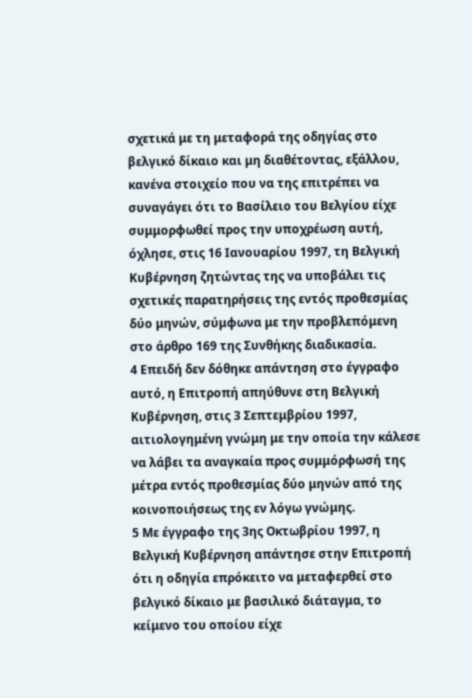σχετικά με τη μεταφορά της οδηγίας στο βελγικό δίκαιο και μη διαθέτοντας, εξάλλου, κανένα στοιχείο που να της επιτρέπει να συναγάγει ότι το Βασίλειο του Βελγίου είχε συμμορφωθεί προς την υποχρέωση αυτή, όχλησε, στις 16 Ιανουαρίου 1997, τη Βελγική Κυβέρνηση ζητώντας της να υποβάλει τις σχετικές παρατηρήσεις της εντός προθεσμίας δύο μηνών, σύμφωνα με την προβλεπόμενη στο άρθρο 169 της Συνθήκης διαδικασία.
4 Επειδή δεν δόθηκε απάντηση στο έγγραφο αυτό, η Επιτροπή απηύθυνε στη Βελγική Κυβέρνηση, στις 3 Σεπτεμβρίου 1997, αιτιολογημένη γνώμη με την οποία την κάλεσε να λάβει τα αναγκαία προς συμμόρφωσή της μέτρα εντός προθεσμίας δύο μηνών από της κοινοποιήσεως της εν λόγω γνώμης.
5 Με έγγραφο της 3ης Οκτωβρίου 1997, η Βελγική Κυβέρνηση απάντησε στην Επιτροπή ότι η οδηγία επρόκειτο να μεταφερθεί στο βελγικό δίκαιο με βασιλικό διάταγμα, το κείμενο του οποίου είχε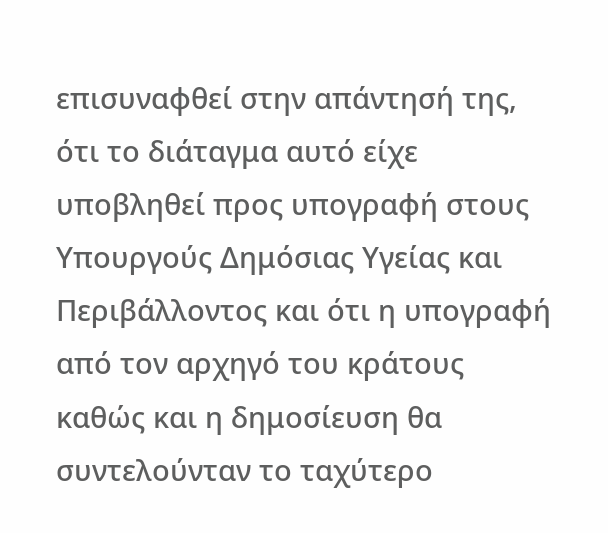επισυναφθεί στην απάντησή της, ότι το διάταγμα αυτό είχε υποβληθεί προς υπογραφή στους Υπουργούς Δημόσιας Υγείας και Περιβάλλοντος και ότι η υπογραφή από τον αρχηγό του κράτους καθώς και η δημοσίευση θα συντελούνταν το ταχύτερο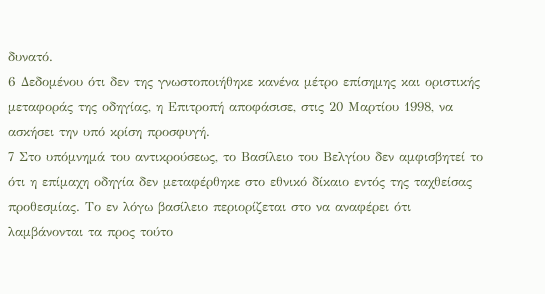δυνατό.
6 Δεδομένου ότι δεν της γνωστοποιήθηκε κανένα μέτρο επίσημης και οριστικής μεταφοράς της οδηγίας, η Επιτροπή αποφάσισε, στις 20 Μαρτίου 1998, να ασκήσει την υπό κρίση προσφυγή.
7 Στο υπόμνημά του αντικρούσεως, το Βασίλειο του Βελγίου δεν αμφισβητεί το ότι η επίμαχη οδηγία δεν μεταφέρθηκε στο εθνικό δίκαιο εντός της ταχθείσας προθεσμίας. Το εν λόγω βασίλειο περιορίζεται στο να αναφέρει ότι λαμβάνονται τα προς τούτο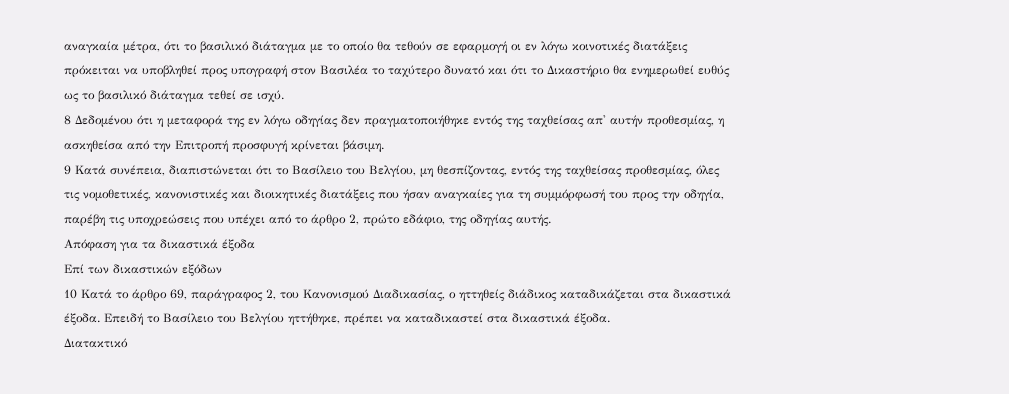αναγκαία μέτρα, ότι το βασιλικό διάταγμα με το οποίο θα τεθούν σε εφαρμογή οι εν λόγω κοινοτικές διατάξεις πρόκειται να υποβληθεί προς υπογραφή στον Βασιλέα το ταχύτερο δυνατό και ότι το Δικαστήριο θα ενημερωθεί ευθύς ως το βασιλικό διάταγμα τεθεί σε ισχύ.
8 Δεδομένου ότι η μεταφορά της εν λόγω οδηγίας δεν πραγματοποιήθηκε εντός της ταχθείσας απ' αυτήν προθεσμίας, η ασκηθείσα από την Επιτροπή προσφυγή κρίνεται βάσιμη.
9 Κατά συνέπεια, διαπιστώνεται ότι το Βασίλειο του Βελγίου, μη θεσπίζοντας, εντός της ταχθείσας προθεσμίας, όλες τις νομοθετικές, κανονιστικές και διοικητικές διατάξεις που ήσαν αναγκαίες για τη συμμόρφωσή του προς την οδηγία, παρέβη τις υποχρεώσεις που υπέχει από το άρθρο 2, πρώτο εδάφιο, της οδηγίας αυτής.
Απόφαση για τα δικαστικά έξοδα
Επί των δικαστικών εξόδων
10 Κατά το άρθρο 69, παράγραφος 2, του Κανονισμού Διαδικασίας, ο ηττηθείς διάδικος καταδικάζεται στα δικαστικά έξοδα. Επειδή το Βασίλειο του Βελγίου ηττήθηκε, πρέπει να καταδικαστεί στα δικαστικά έξοδα.
Διατακτικό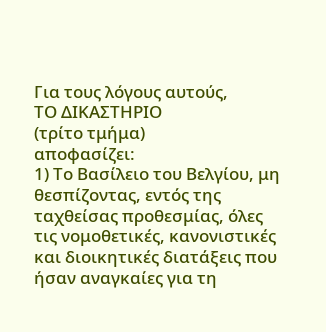Για τους λόγους αυτούς,
ΤΟ ΔΙΚΑΣΤΗΡΙΟ
(τρίτο τμήμα)
αποφασίζει:
1) Το Βασίλειο του Βελγίου, μη θεσπίζοντας, εντός της ταχθείσας προθεσμίας, όλες τις νομοθετικές, κανονιστικές και διοικητικές διατάξεις που ήσαν αναγκαίες για τη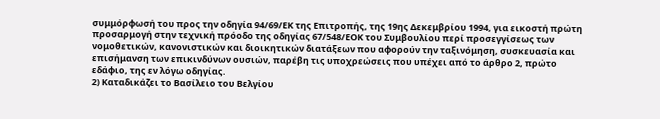συμμόρφωσή του προς την οδηγία 94/69/ΕΚ της Επιτροπής, της 19ης Δεκεμβρίου 1994, για εικοστή πρώτη προσαρμογή στην τεχνική πρόοδο της οδηγίας 67/548/ΕΟΚ του Συμβουλίου περί προσεγγίσεως των νομοθετικών, κανονιστικών και διοικητικών διατάξεων που αφορούν την ταξινόμηση, συσκευασία και επισήμανση των επικινδύνων ουσιών, παρέβη τις υποχρεώσεις που υπέχει από το άρθρο 2, πρώτο εδάφιο, της εν λόγω οδηγίας.
2) Καταδικάζει το Βασίλειο του Βελγίου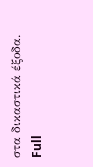στα δικαστικά έξοδα.
Full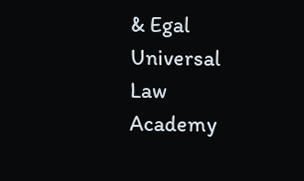& Egal Universal Law Academy